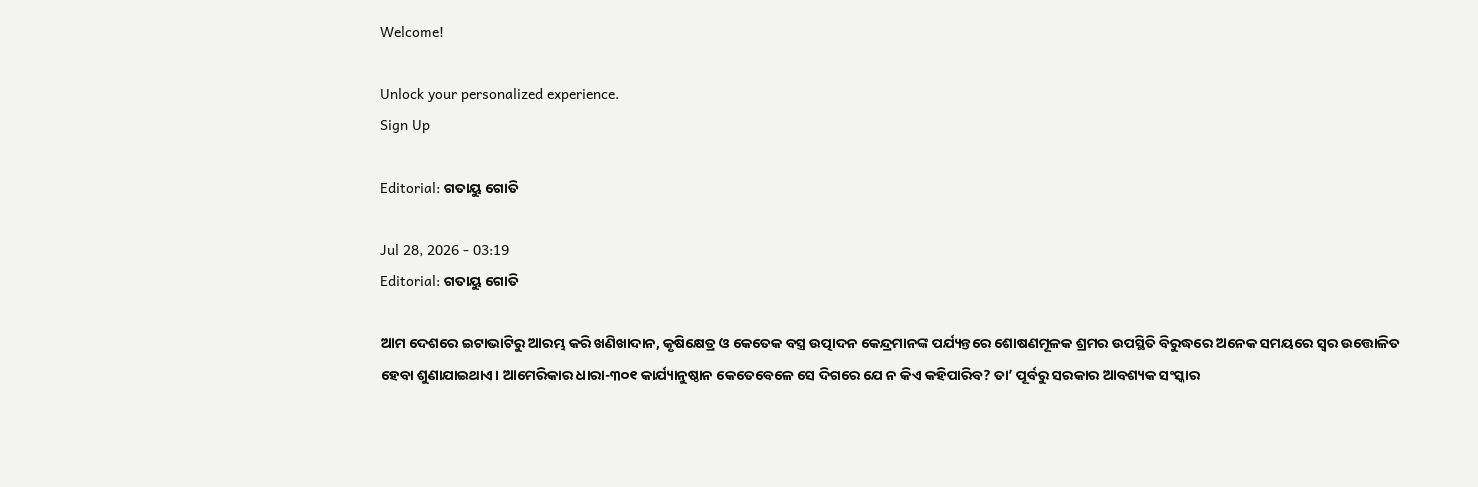Welcome!

Unlock your personalized experience.
Sign Up

Editorial: ଗତାୟୁ ଗୋତି

Jul 28, 2026 - 03:19
Editorial: ଗତାୟୁ ଗୋତି

ଆମ ଦେଶରେ ଇଟାଭାଟିରୁ ଆରମ୍ଭ କରି ଖଣିଖାଦାନ, କୃଷିକ୍ଷେତ୍ର ଓ କେତେକ ବସ୍ତ୍ର ଉତ୍ପାଦନ କେନ୍ଦ୍ରମାନଙ୍କ ପର୍ଯ୍ୟନ୍ତରେ ଶୋଷଣମୂଳକ ଶ୍ରମର ଉପସ୍ଥିତି ବିରୁଦ୍ଧରେ ଅନେକ ସମୟରେ ସ୍ବର ଉତ୍ତୋଳିତ ହେବା ଶୁଣାଯାଇଥାଏ। ଆମେରିକାର ଧାରା-୩୦୧ କାର୍ଯ୍ୟାନୁଷ୍ଠାନ କେତେବେଳେ ସେ ଦିଗରେ ଯେ ନ କିଏ କହିପାରିବ? ତା’ ପୂର୍ବରୁ ସରକାର ଆବଶ୍ୟକ ସଂସ୍କାର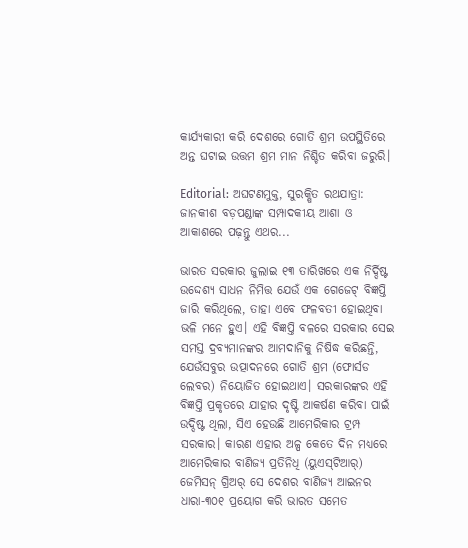କାର୍ଯ୍ୟକାରୀ କରି ଦେଶରେ ଗୋତି ଶ୍ରମ ଉପସ୍ଥିତିରେ ଅନ୍ତ ଘଟାଇ ଉତ୍ତମ ଶ୍ରମ ମାନ ନିଶ୍ଚିତ କରିବା ଜରୁରି।

Editorial: ଅଘଟଣମୁକ୍ତ, ସୁରକ୍ଷିତ ରଥଯାତ୍ରା: ଜାନକୀଶ ବଡ଼ପଣ୍ଡାଙ୍କ ସମ୍ପାଦକୀୟ ଆଶା ଓ ଆକାଶରେ ପଢ଼ନ୍ତୁ ଏଥର...

ଭାରତ ସରକାର ଜୁଲାଇ ୧୩ ତାରିଖରେ ଏକ ନିର୍ଦ୍ଦିଷ୍ଟ ଉଦ୍ଦେଶ୍ୟ ସାଧନ ନିମିତ୍ତ ଯେଉଁ ଏକ ଗେଜେଟ୍ ବିଜ୍ଞପ୍ତି ଜାରି କରିଥିଲେ, ତାହା ଏବେ ଫଳବତୀ ହୋଇଥିବା ଭଳି ମନେ ହୁଏ। ଏହି ବିଜ୍ଞପ୍ତି ବଳରେ ସରକାର ସେଇ ସମସ୍ତ ଦ୍ରବ୍ୟମାନଙ୍କର ଆମଦାନିକୁ ନିଷିଦ୍ଧ କରିଛନ୍ତି, ଯେଉଁସବୁର ଉତ୍ପାଦନରେ ଗୋତି ଶ୍ରମ (ଫୋର୍ସଡ ଲେବର) ନିୟୋଜିତ ହୋଇଥାଏ। ସରକାରଙ୍କର ଏହି ବିଜ୍ଞପ୍ତି ପ୍ରକୃତରେ ଯାହାର ଦୃଷ୍ଟି ଆକର୍ଷଣ କରିବା ପାଇଁ ଉଦ୍ଦିଷ୍ଟ ଥିଲା, ସିଏ ହେଉଛି ଆମେରିକାର ଟ୍ରମ୍ପ ସରକାର। କାରଣ ଏହାର ଅଳ୍ପ କେତେ ଦିନ ମଧ୍ୟରେ ଆମେରିକାର ବାଣିଜ୍ୟ ପ୍ରତିନିଧି (ୟୁଏସ୍‌ଟିଆର୍) ଜେମିସନ୍ ଗ୍ରିଅର୍ ସେ ଦେଶର ବାଣିଜ୍ୟ ଆଇନର ଧାରା-୩୦୧ ପ୍ରୟୋଗ କରି ଭାରତ ସମେତ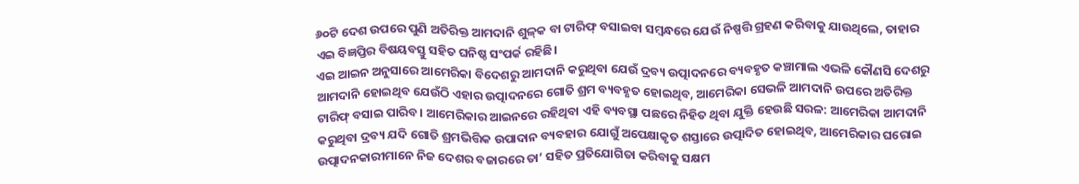୬୦ଟି ଦେଶ ଉପରେ ପୁଣି ଅତିରିକ୍ତ ଆମଦାନି ଶୁଳ୍‌କ ବା ଟାରିଫ୍ ବସାଇବା ସମ୍ବନ୍ଧରେ ଯେଉଁ ନିଷ୍ପତ୍ତି ଗ୍ରହଣ କରିବାକୁ ଯାଉଥିଲେ, ତାହାର ଏଇ ବିଜ୍ଞପ୍ତିର ବିଷୟବସ୍ତୁ ସହିତ ଘନିଷ୍ଠ ସଂପର୍କ ରହିଛି।
ଏଇ ଆଇନ ଅନୁସାରେ ଆମେରିକା ବିଦେଶରୁ ଆମଦାନି କରୁଥିବା ଯେଉଁ ଦ୍ରବ୍ୟ ଉତ୍ପାଦନରେ ବ୍ୟବହୃତ କଞ୍ଚାମାଲ ଏଭଳି କୌଣସି ଦେଶରୁ ଆମଦାନି ହୋଇଥିବ ଯେଉଁଠି ଏହାର ଉତ୍ପାଦନରେ ଗୋତି ଶ୍ରମ ବ୍ୟବହୃତ ହୋଇଥିବ, ଆମେରିକା ସେଭଳି ଆମଦାନି ଉପରେ ଅତିରିକ୍ତ ଟାରିଫ୍ ବସାଇ ପାରିବ। ଆମେରିକାର ଆଇନରେ ରହିଥିବା ଏହି ବ୍ୟବସ୍ଥା ପଛରେ ନିହିତ ଥିବା ଯୁକ୍ତି ହେଉଛି ସରଳ: ଆମେରିକା ଆମଦାନି କରୁଥିବା ଦ୍ରବ୍ୟ ଯଦି ଗୋତି ଶ୍ରମଭିତ୍ତିକ ଉପାଦାନ ବ୍ୟବହାର ଯୋଗୁଁ ଅପେକ୍ଷାକୃତ ଶସ୍ତାରେ ଉତ୍ପାଦିତ ହୋଇଥିବ, ଆମେରିକାର ଘରୋଇ ଉତ୍ପାଦନକାରୀମାନେ ନିଜ ଦେଶର ବଜାରରେ ତା’ ସହିତ ପ୍ରତିଯୋଗିତା କରିବାକୁ ସକ୍ଷମ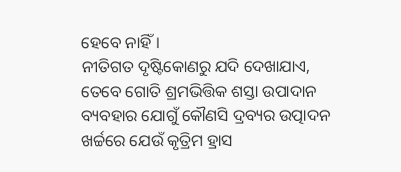ହେବେ ନାହିଁ।
ନୀତିଗତ ଦୃଷ୍ଟିକୋଣରୁ ଯଦି ଦେଖାଯାଏ, ତେବେ ଗୋତି ଶ୍ରମଭିତ୍ତିକ ଶସ୍ତା ଉପାଦାନ ବ୍ୟବହାର ଯୋଗୁଁ କୌଣସି ଦ୍ରବ୍ୟର ଉତ୍ପାଦନ ଖର୍ଚ୍ଚରେ ଯେଉଁ କୃତ୍ରିମ ହ୍ରାସ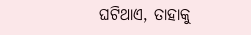ଘଟିଥାଏ, ତାହାକୁ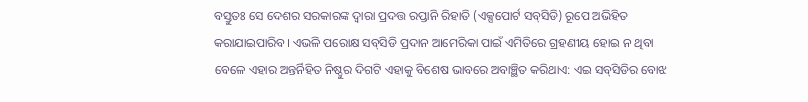ବସ୍ତୁତଃ ସେ ଦେଶର ସରକାରଙ୍କ ଦ୍ବାରା ପ୍ରଦତ୍ତ ରପ୍ତାନି ରିହାତି (ଏକ୍ସପୋର୍ଟ ସବ୍‌ସିଡି) ରୂପେ ଅଭିହିତ କରାଯାଇପାରିବ। ଏଭଳି ପରୋକ୍ଷ ସବ୍‌ସିଡି ପ୍ରଦାନ ଆମେରିକା ପାଇଁ ଏମିତିରେ ଗ୍ରହଣୀୟ ହୋଇ ନ ଥିବା ବେଳେ ଏହାର ଅନ୍ତର୍ନିହିତ ନିଷ୍ଠୁର ଦିଗଟି ଏହାକୁ ବିଶେଷ ଭାବରେ ଅବାଞ୍ଛିତ କରିଥାଏ: ଏଇ ସବ୍‌ସିଡିର ବୋଝ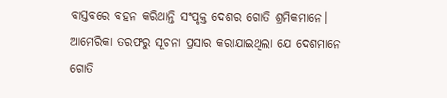ବାସ୍ତବରେ ବହନ କରିଥାନ୍ତି ସଂପୃକ୍ତ ଦେଶର ଗୋତି ଶ୍ରମିକମାନେ।
ଆମେରିକା ତରଫରୁ ସୂଚନା ପ୍ରସାର କରାଯାଇଥିଲା ଯେ ଦେଶମାନେ ଗୋତି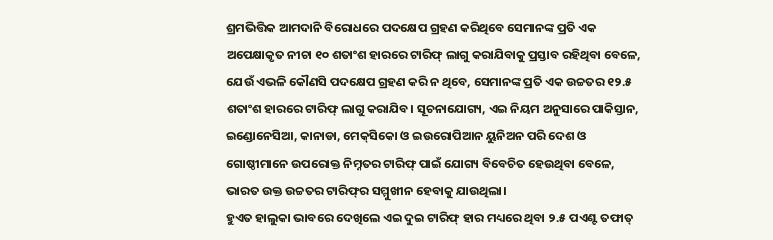ଶ୍ରମଭିତ୍ତିକ ଆମଦାନି ବିରୋଧରେ ପଦକ୍ଷେପ ଗ୍ରହଣ କରିଥିବେ ସେମାନଙ୍କ ପ୍ରତି ଏକ ଅପେକ୍ଷାକୃତ ନୀଚା ୧୦ ଶତାଂଶ ହାରରେ ଟାରିଫ୍ ଲାଗୁ କରାଯିବାକୁ ପ୍ରସ୍ତାବ ରହିଥିବା ବେଳେ, ଯେଉଁ ଏଭଳି କୌଣସି ପଦକ୍ଷେପ ଗ୍ରହଣ କରି ନ ଥିବେ, ସେମାନଙ୍କ ପ୍ରତି ଏକ ଉଚ୍ଚତର ୧୨.୫ ଶତାଂଶ ହାରରେ ଟାରିଫ୍ ଲାଗୁ କରାଯିବ। ସୂଚନାଯୋଗ୍ୟ, ଏଇ ନିୟମ ଅନୁସାରେ ପାକିସ୍ତାନ, ଇଣ୍ଡୋନେସିଆ, କାନାଡା, ମେକ୍‌ସିକୋ ଓ ଇଉରୋପିଆନ ୟୁନିଅନ ପରି ଦେଶ ଓ ଗୋଷ୍ଠୀମାନେ ଉପରୋକ୍ତ ନିମ୍ନତର ଟାରିଫ୍ ପାଇଁ ଯୋଗ୍ୟ ବିବେଚିତ ହେଉଥିବା ବେଳେ, ଭାରତ ଉକ୍ତ ଉଚ୍ଚତର ଟାରିଫ୍‌ର ସମ୍ମୁଖୀନ ହେବାକୁ ଯାଉଥିଲା।
ହୁଏତ ହାଲୁକା ଭାବରେ ଦେଖିଲେ ଏଇ ଦୁଇ ଟାରିଫ୍ ହାର ମଧ୍ୟରେ ଥିବା ୨.୫ ପଏଣ୍ଟ ତଫାତ୍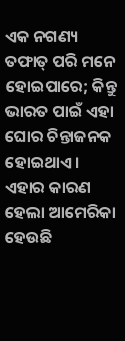ଏକ ନଗଣ୍ୟ ତଫାତ୍ ପରି ମନେ ହୋଇପାରେ; କିନ୍ତୁ ଭାରତ ପାଇଁ ଏହା ଘୋର ଚିନ୍ତାଜନକ ହୋଇଥାଏ। ଏହାର କାରଣ ହେଲା ଆମେରିକା ହେଉଛି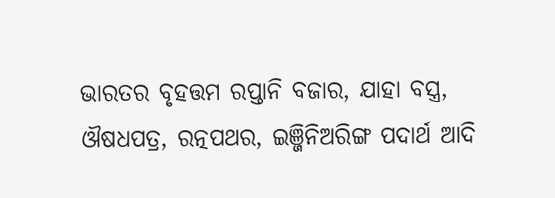ଭାରତର ବୃହତ୍ତମ ରପ୍ତାନି ବଜାର, ଯାହା ବସ୍ତ୍ର, ଔଷଧପତ୍ର, ରତ୍ନପଥର, ଇଞ୍ଜିନିଅରିଙ୍ଗ ପଦାର୍ଥ ଆଦି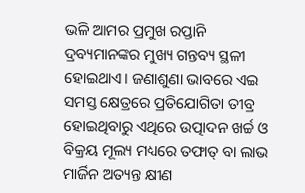ଭଳି ଆମର ପ୍ରମୁଖ ରପ୍ତାନି ଦ୍ରବ୍ୟମାନଙ୍କର ମୁଖ୍ୟ ଗନ୍ତବ୍ୟ ସ୍ଥଳୀ ହୋଇଥାଏ। ଜଣାଶୁଣା ଭାବରେ ଏଇ ସମସ୍ତ କ୍ଷେତ୍ରରେ ପ୍ରତିଯୋଗିତା ତୀବ୍ର ହୋଇଥିବାରୁ ଏଥିରେ ଉତ୍ପାଦନ ଖର୍ଚ୍ଚ ଓ ବିକ୍ରୟ ମୂଲ୍ୟ ମଧ୍ୟରେ ତଫାତ୍ ବା ଲାଭ ମାର୍ଜିନ ଅତ୍ୟନ୍ତ କ୍ଷୀଣ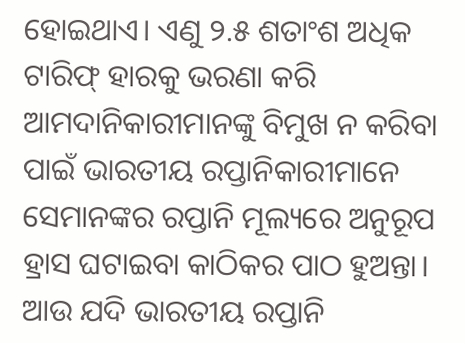ହୋଇଥାଏ। ଏଣୁ ୨.୫ ଶତାଂଶ ଅଧିକ ଟାରିଫ୍ ହାରକୁ ଭରଣା କରି ଆମଦାନିକାରୀମାନଙ୍କୁ ବିମୁଖ ନ କରିବା ପାଇଁ ଭାରତୀୟ ରପ୍ତାନିକାରୀମାନେ ସେମାନଙ୍କର ରପ୍ତାନି ମୂଲ୍ୟରେ ଅନୁରୂପ ହ୍ରାସ ଘଟାଇବା କାଠିକର ପାଠ ହୁଅନ୍ତା। ଆଉ ଯଦି ଭାରତୀୟ ରପ୍ତାନି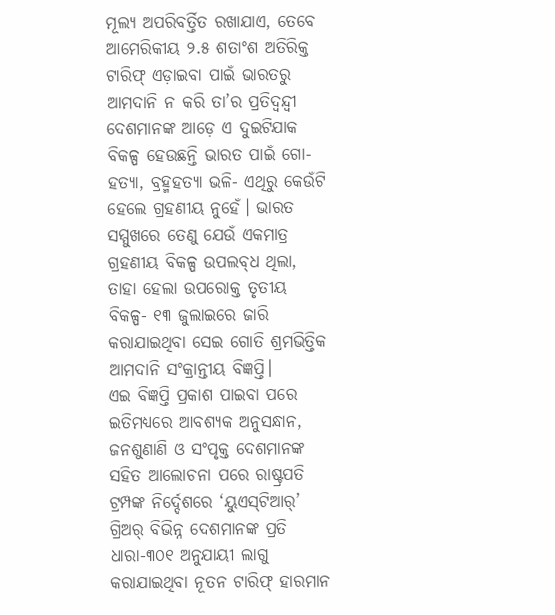ମୂଲ୍ୟ ଅପରିବର୍ତ୍ତିତ ରଖାଯାଏ, ତେବେ ଆମେରିକୀୟ ୨.୫ ଶତାଂଶ ଅତିରିକ୍ତ ଟାରିଫ୍ ଏଡ଼ାଇବା ପାଇଁ ଭାରତରୁ ଆମଦାନି ନ କରି ତା’ର ପ୍ରତିଦ୍ବନ୍ଦ୍ବୀ ଦେଶମାନଙ୍କ ଆଡ଼େ ଏ ଦୁଇଟିଯାକ ବିକଳ୍ପ ହେଉଛନ୍ତି ଭାରତ ପାଇଁ ଗୋ-ହତ୍ୟା, ବ୍ରହ୍ମହତ୍ୟା ଭଳି- ଏଥିରୁ କେଉଁଟି ହେଲେ ଗ୍ରହଣୀୟ ନୁହେଁ। ଭାରତ ସମ୍ମୁଖରେ ତେଣୁ ଯେଉଁ ଏକମାତ୍ର ଗ୍ରହଣୀୟ ବିକଳ୍ପ ଉପଲବ୍‌ଧ ଥିଲା, ତାହା ହେଲା ଉପରୋକ୍ତ ତୃତୀୟ ବିକଳ୍ପ- ୧୩ ଜୁଲାଇରେ ଜାରି କରାଯାଇଥିବା ସେଇ ଗୋତି ଶ୍ରମଭିତ୍ତିକ ଆମଦାନି ସଂକ୍ରାନ୍ତୀୟ ବିଜ୍ଞପ୍ତି।
ଏଇ ବିଜ୍ଞପ୍ତି ପ୍ରକାଶ ପାଇବା ପରେ ଇତିମଧ୍ୟରେ ଆବଶ୍ୟକ ଅନୁସନ୍ଧାନ, ଜନଶୁଣାଣି ଓ ସଂପୃକ୍ତ ଦେଶମାନଙ୍କ ସହିତ ଆଲୋଚନା ପରେ ରାଷ୍ଟ୍ରପତି ଟ୍ରମ୍ପଙ୍କ ନିର୍ଦ୍ଦେଶରେ ‘ୟୁଏସ୍‌ଟିଆର୍’ ଗ୍ରିଅର୍ ବିଭିନ୍ନ ଦେଶମାନଙ୍କ ପ୍ରତି ଧାରା-୩୦୧ ଅନୁଯାୟୀ ଲାଗୁ କରାଯାଇଥିବା ନୂତନ ଟାରିଫ୍ ହାରମାନ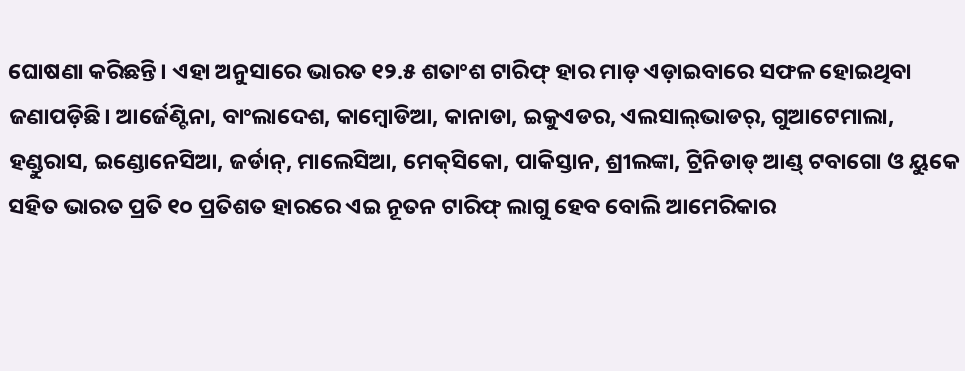ଘୋଷଣା କରିଛନ୍ତି। ଏହା ଅନୁସାରେ ଭାରତ ୧୨.୫ ଶତାଂଶ ଟାରିଫ୍ ହାର ମାଡ଼ ଏଡ଼ାଇବାରେ ସଫଳ ହୋଇଥିବା ଜଣାପଡ଼ିଛି। ଆର୍ଜେଣ୍ଟିନା, ବାଂଲାଦେଶ, କାମ୍ବୋଡିଆ, କାନାଡା, ଇକୁଏଡର, ଏଲସାଲ୍‌ଭାଡର୍, ଗୁଆଟେମାଲା, ହଣ୍ଡୁରାସ, ଇଣ୍ଡୋନେସିଆ, ଜର୍ଡାନ୍, ମାଲେସିଆ, ମେକ୍‌ସିକୋ, ପାକିସ୍ତାନ, ଶ୍ରୀଲଙ୍କା, ଟ୍ରିନିଡାଡ୍ ଆଣ୍ଡ୍ ଟବାଗୋ ଓ ୟୁକେ ସହିତ ଭାରତ ପ୍ରତି ୧୦ ପ୍ରତିଶତ ହାରରେ ଏଇ ନୂତନ ଟାରିଫ୍ ଲାଗୁ ହେବ ବୋଲି ଆମେରିକାର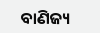ବାଣିଜ୍ୟ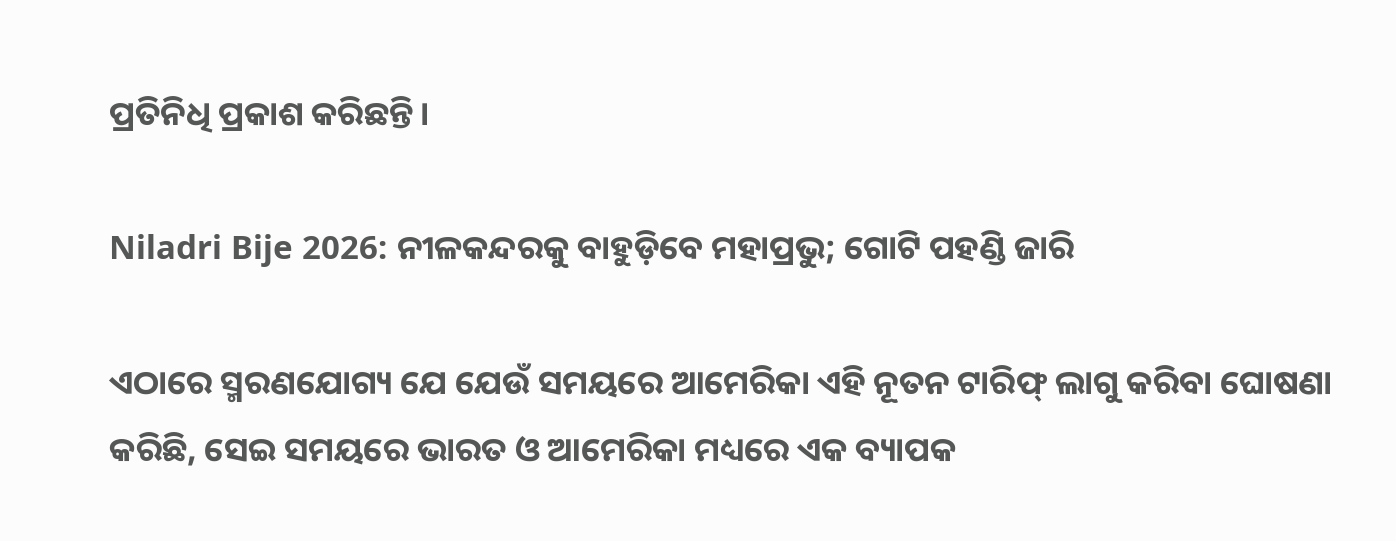ପ୍ରତିନିଧି ପ୍ରକାଶ କରିଛନ୍ତି।

Niladri Bije 2026: ନୀଳକନ୍ଦରକୁ ବାହୁଡ଼ିବେ ମହାପ୍ରଭୁ; ଗୋଟି ପହଣ୍ଡି ଜାରି

ଏଠାରେ ସ୍ମରଣଯୋଗ୍ୟ ଯେ ଯେଉଁ ସମୟରେ ଆମେରିକା ଏହି ନୂତନ ଟାରିଫ୍ ଲାଗୁ କରିବା ଘୋଷଣା କରିଛି, ସେଇ ସମୟରେ ଭାରତ ଓ ଆମେରିକା ମଧ୍ୟରେ ଏକ ବ୍ୟାପକ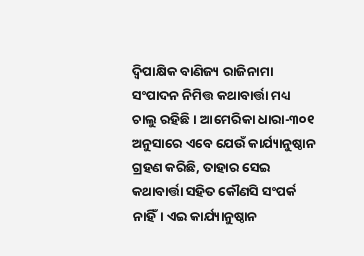ଦ୍ବିପାକ୍ଷିକ ବାଣିଜ୍ୟ ରାଜିନାମା ସଂପାଦନ ନିମିତ୍ତ କଥାବାର୍ତ୍ତା ମଧ୍ୟ ଚାଲୁ ରହିଛି। ଆମେରିକା ଧାରା-୩୦୧ ଅନୁସାରେ ଏବେ ଯେଉଁ କାର୍ଯ୍ୟାନୁଷ୍ଠାନ ଗ୍ରହଣ କରିଛି, ତାହାର ସେଇ କଥାବାର୍ତ୍ତା ସହିତ କୌଣସି ସଂପର୍କ ନାହିଁ। ଏଇ କାର୍ଯ୍ୟାନୁଷ୍ଠାନ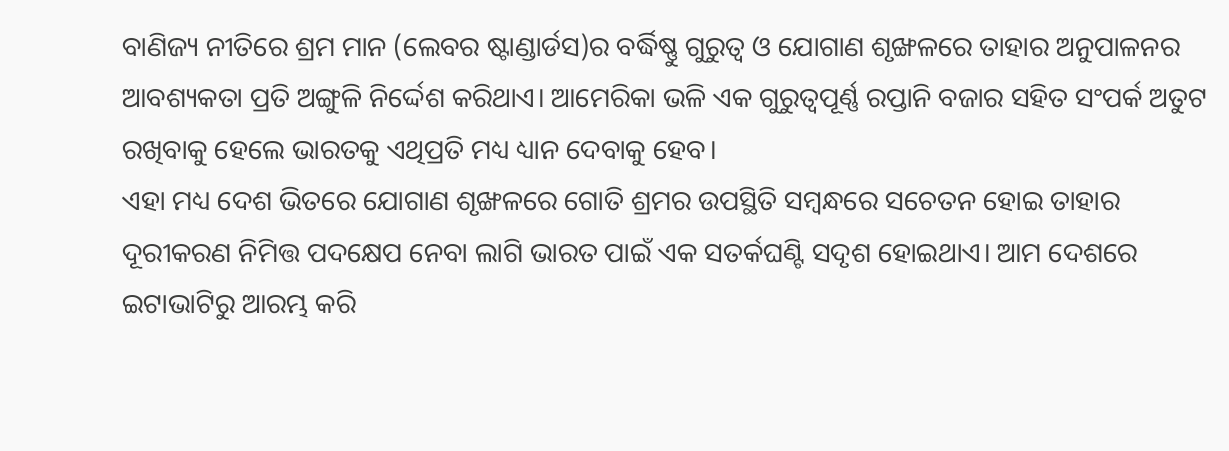ବାଣିଜ୍ୟ ନୀତିରେ ଶ୍ରମ ମାନ (ଲେବର ଷ୍ଟାଣ୍ଡାର୍ଡସ)ର ବର୍ଦ୍ଧିଷ୍ଣୁ ଗୁରୁତ୍ବ ଓ ଯୋଗାଣ ଶୃଙ୍ଖଳରେ ତାହାର ଅନୁପାଳନର ଆବଶ୍ୟକତା ପ୍ରତି ଅଙ୍ଗୁଳି ନିର୍ଦ୍ଦେଶ କରିଥାଏ। ଆମେରିକା ଭଳି ଏକ ଗୁରୁତ୍ବପୂର୍ଣ୍ଣ ରପ୍ତାନି ବଜାର ସହିତ ସଂପର୍କ ଅତୁଟ ରଖିବାକୁ ହେଲେ ଭାରତକୁ ଏଥିପ୍ରତି ମଧ୍ୟ ଧ୍ୟାନ ଦେବାକୁ ହେବ।
ଏହା ମଧ୍ୟ ଦେଶ ଭିତରେ ଯୋଗାଣ ଶୃଙ୍ଖଳରେ ଗୋତି ଶ୍ରମର ଉପସ୍ଥିତି ସମ୍ବନ୍ଧରେ ସଚେତନ ହୋଇ ତାହାର ଦୂରୀକରଣ ନିମିତ୍ତ ପଦକ୍ଷେପ ନେବା ଲାଗି ଭାରତ ପାଇଁ ଏକ ସତର୍କଘଣ୍ଟି ସଦୃଶ ହୋଇଥାଏ। ଆମ ଦେଶରେ ଇଟାଭାଟିରୁ ଆରମ୍ଭ କରି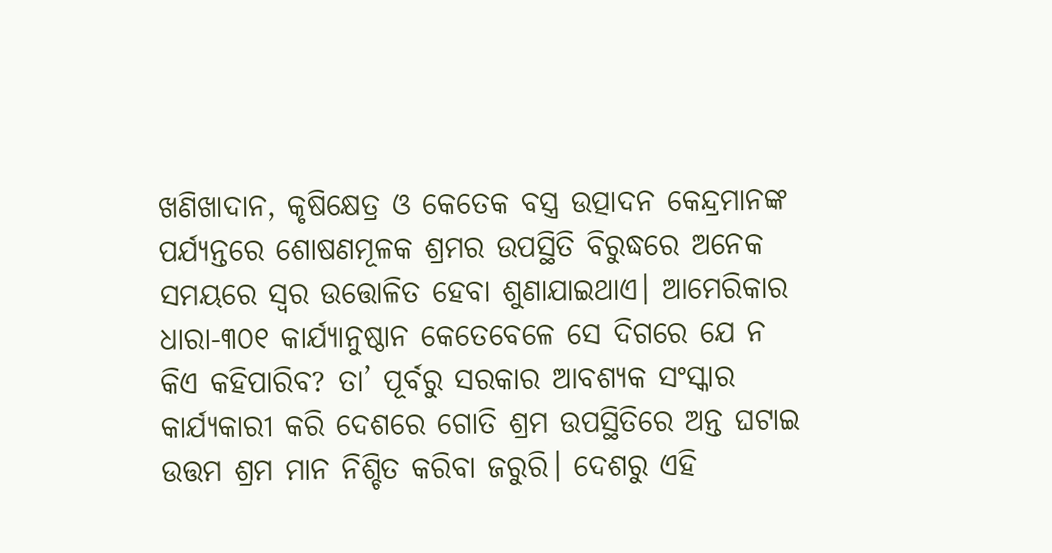ଖଣିଖାଦାନ, କୃଷିକ୍ଷେତ୍ର ଓ କେତେକ ବସ୍ତ୍ର ଉତ୍ପାଦନ କେନ୍ଦ୍ରମାନଙ୍କ ପର୍ଯ୍ୟନ୍ତରେ ଶୋଷଣମୂଳକ ଶ୍ରମର ଉପସ୍ଥିତି ବିରୁଦ୍ଧରେ ଅନେକ ସମୟରେ ସ୍ବର ଉତ୍ତୋଳିତ ହେବା ଶୁଣାଯାଇଥାଏ। ଆମେରିକାର ଧାରା-୩୦୧ କାର୍ଯ୍ୟାନୁଷ୍ଠାନ କେତେବେଳେ ସେ ଦିଗରେ ଯେ ନ କିଏ କହିପାରିବ? ତା’ ପୂର୍ବରୁ ସରକାର ଆବଶ୍ୟକ ସଂସ୍କାର କାର୍ଯ୍ୟକାରୀ କରି ଦେଶରେ ଗୋତି ଶ୍ରମ ଉପସ୍ଥିତିରେ ଅନ୍ତ ଘଟାଇ ଉତ୍ତମ ଶ୍ରମ ମାନ ନିଶ୍ଚିତ କରିବା ଜରୁରି। ଦେଶରୁ ଏହି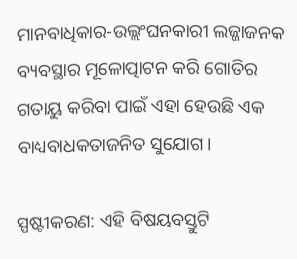ମାନବାଧିକାର-ଉଲ୍ଲଂଘନକାରୀ ଲଜ୍ଜାଜନକ ବ୍ୟବସ୍ଥାର ମୂଳୋତ୍ପାଟନ କରି ଗୋତିର ଗତାୟୁ କରିବା ପାଇଁ ଏହା ହେଉଛି ଏକ ବାଧ୍ୟବାଧକତାଜନିତ ସୁଯୋଗ।

ସ୍ପଷ୍ଟୀକରଣ: ଏହି ବିଷୟବସ୍ତୁଟି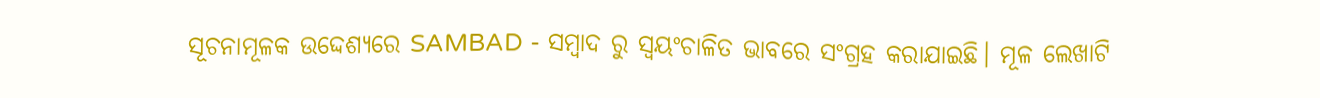ସୂଚନାମୂଳକ ଉଦ୍ଦେଶ୍ୟରେ SAMBAD - ସମ୍ବାଦ ରୁ ସ୍ୱୟଂଚାଳିତ ଭାବରେ ସଂଗ୍ରହ କରାଯାଇଛି। ମୂଳ ଲେଖାଟି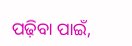ପଢ଼ିବା ପାଇଁ,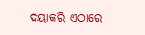ଦୟାକରି ଏଠାରେ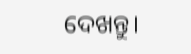ଦେଖନ୍ତୁ।